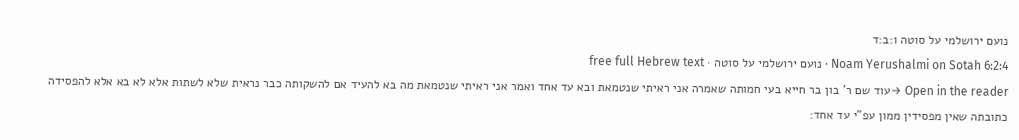נועם ירושלמי על סוטה ו:ב:ד
Noam Yerushalmi on Sotah 6:2:4 · נועם ירושלמי על סוטה · free full Hebrew text
Open in the reader →עוד שם ר' בון בר חייא בעי חמותה שאמרה אני ראיתי שנטמאת ובא עד אחד ואמר אני ראיתי שנטמאת מה בא להעיד אם להשקותה כבר נראית שלא לשתות אלא לא בא אלא להפסידה כתובתה שאין מפסידין ממון עפ"י עד אחד: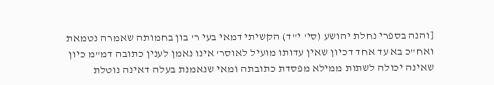[והנה בספרי נחלת יהושע (סי' י"ד) הקשיתי דמאי בעי ר' בון בחמותה שאמרה נטמאת ואח"כ בא עד אחד דכיון שאין עדותו מועיל לאוסר' אינו נאמן לענין כתובה דמ"מ כיון שאינה יכולה לשתות ממילא מפסדת כתובתה ומאי שנאמנת בעלה דאינה נוטלת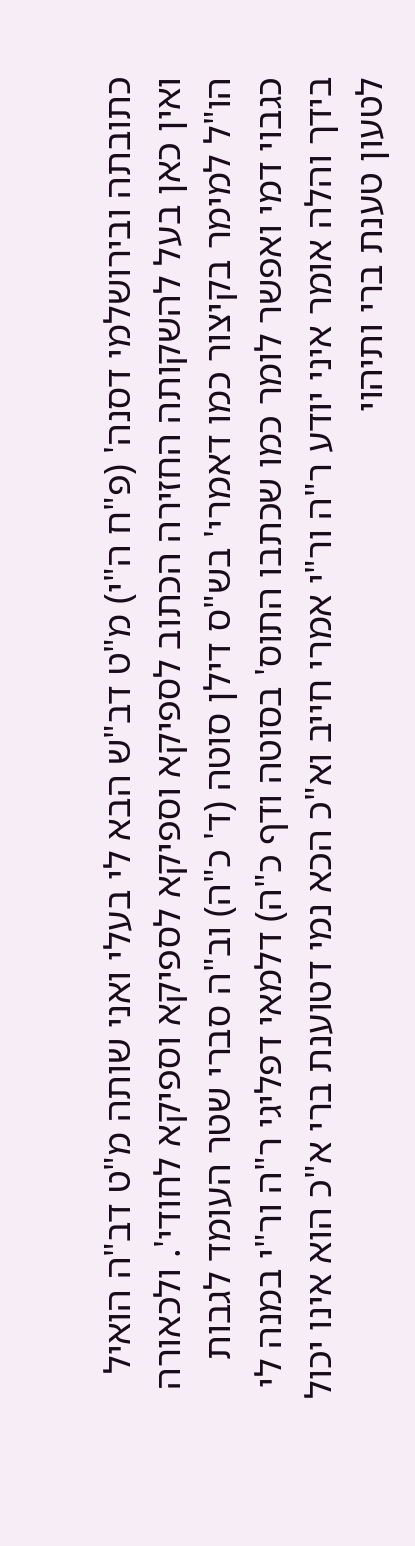כתובתה ובירושלמי דסנה' (פ"ח ה"י) מ"ט דב"ש הבא לי בעלי ואני שותה מ"ט דב"ה הואיל ואין כאן בעל להשקותה החזירה הכתוב לספיקא וספיקא לספיקא וספיקא לחודי'. ולכאורה הו"ל למימר בקיצור כמו דאמרי' בש"ס דילן סוטה (ד' כ"ה) וב"ה סברי שטר העומד לגבות כגבוי דמי ואפשר לומר כמו שכתבו התוס' בסוטה ודף כ"ה) דלמאי דפליגי ר"ה ור"י במנה לי בידך והלה אומר איני יודע ר"ה ור"י אמרי חייב וא"כ הכא נמי דטוענת ברי א"כ הוא אינו יכול לטעון טענת ברי ותיהוי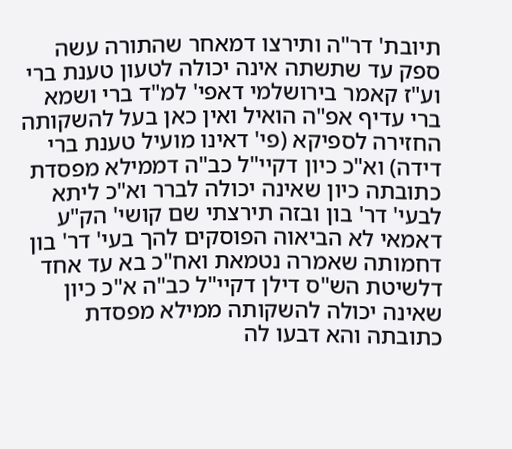תיובת' דר"ה ותירצו דמאחר שהתורה עשה ספק עד שתשתה אינה יכולה לטעון טענת ברי וע"ז קאמר בירושלמי דאפי' למ"ד ברי ושמא ברי עדיף אפ"ה הואיל ואין כאן בעל להשקותה החזירה לספיקא (פי' דאינו מועיל טענת ברי דידה) וא"כ כיון דקיי"ל כב"ה דממילא מפסדת כתובתה כיון שאינה יכולה לברר וא"כ ליתא לבעי' דר' בון ובזה תירצתי שם קושי' הק"ע דאמאי לא הביאוה הפוסקים להך בעי' דר' בון דחמותה שאמרה נטמאת ואח"כ בא עד אחד דלשיטת הש"ס דילן דקיי"ל כב"ה א"כ כיון שאינה יכולה להשקותה ממילא מפסדת כתובתה והא דבעו לה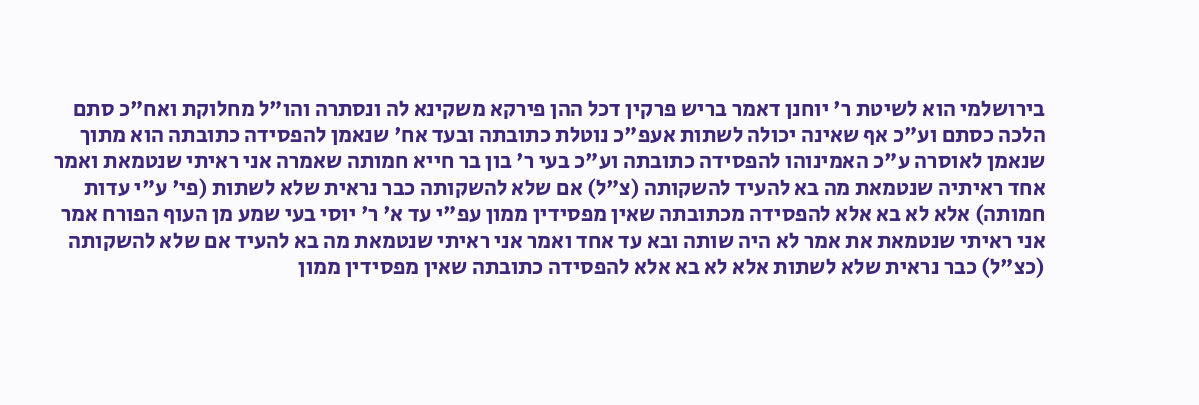בירושלמי הוא לשיטת ר' יוחנן דאמר בריש פרקין דכל ההן פירקא משקינא לה ונסתרה והו"ל מחלוקת ואח"כ סתם הלכה כסתם וע"כ אף שאינה יכולה לשתות אעפ"כ נוטלת כתובתה ובעד אח' שנאמן להפסידה כתובתה הוא מתוך שנאמן לאוסרה ע"כ האמינוהו להפסידה כתובתה וע"כ בעי ר' בון בר חייא חמותה שאמרה אני ראיתי שנטמאת ואמר אחד ראיתיה שנטמאת מה בא להעיד להשקותה (צ"ל) אם שלא להשקותה כבר נראית שלא לשתות (פי' ע"י עדות חמותה) אלא לא בא אלא להפסידה מכתובתה שאין מפסידין ממון עפ"י עד א' ר' יוסי בעי שמע מן העוף הפורח אמר אני ראיתי שנטמאת את אמר לא היה שותה ובא עד אחד ואמר אני ראיתי שנטמאת מה בא להעיד אם שלא להשקותה (כצ"ל) כבר נראית שלא לשתות אלא לא בא אלא להפסידה כתובתה שאין מפסידין ממון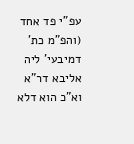עפ"י פד אחד (והפ"מ כת' דמיבעי' ליה אליבא דר"א וא"כ הוא דלא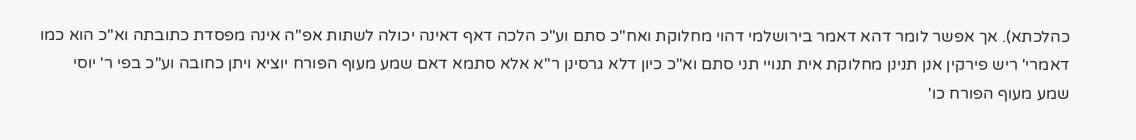כהלכתא). אך אפשר לומר דהא דאמר בירושלמי דהוי מחלוקת ואח"כ סתם וע"כ הלכה דאף דאינה יכולה לשתות אפ"ה אינה מפסדת כתובתה וא"כ הוא כמו דאמרי' ריש פירקין אנן תנינן מחלוקת אית תנויי תני סתם וא"כ כיון דלא גרסינן ר"א אלא סתמא דאם שמע מעוף הפורח יוציא ויתן כחובה וע"כ בפי ר' יוסי שמע מעוף הפורח כו'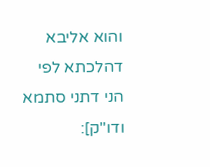והוא אליבא דהלכתא לפי הני דתני סתמא ודו"ק]: